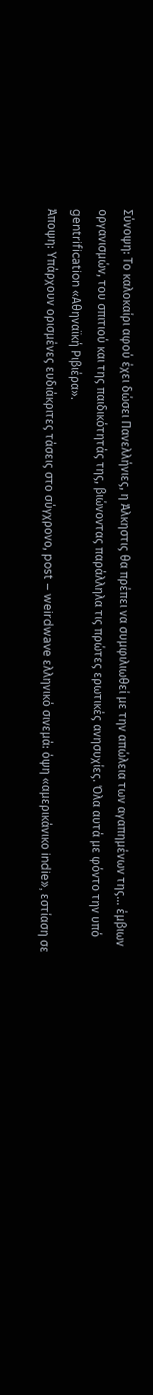Σύνοψη: Το καλοκαίρι αφού έχει δώσει Πανελλήνιες, η Άλκηστις θα πρέπει να συμφιλιωθεί με την απώλεια των αγαπημένων της… έμβιων οργανισμών, του σπιτιού και της παιδικότητάς της, βιώνοντας παράλληλα τις πρώτες ερωτικές ανησυχίες. Όλα αυτά με φόντο την υπό gentrification «Αθηναϊκή Ριβιέρα».
Άποψη: Υπάρχουν ορισμένες ευδιάκριτες τάσεις στο σύγχρονο, post – weirdwave ελληνικό σινεμά: όψη «αμερικάνικο indie», εστίαση σε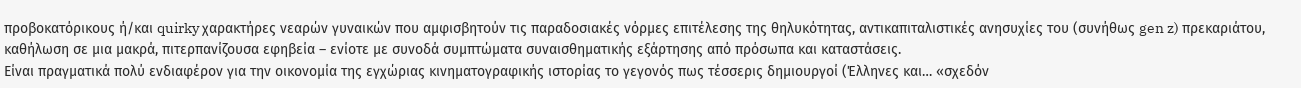προβοκατόρικους ή/και quirky χαρακτήρες νεαρών γυναικών που αμφισβητούν τις παραδοσιακές νόρμες επιτέλεσης της θηλυκότητας, αντικαπιταλιστικές ανησυχίες του (συνήθως gen z) πρεκαριάτου, καθήλωση σε μια μακρά, πιτερπανίζουσα εφηβεία – ενίοτε με συνοδά συμπτώματα συναισθηματικής εξάρτησης από πρόσωπα και καταστάσεις.
Είναι πραγματικά πολύ ενδιαφέρον για την οικονομία της εγχώριας κινηματογραφικής ιστορίας το γεγονός πως τέσσερις δημιουργοί (Έλληνες και… «σχεδόν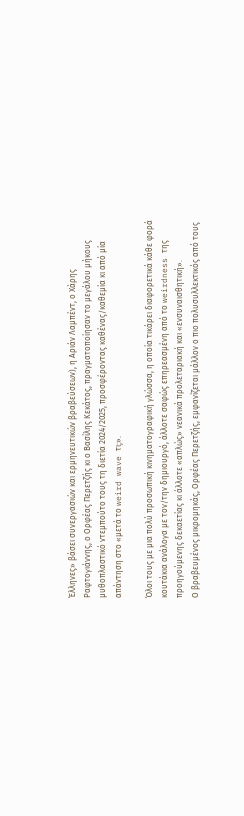Έλληνες» βάσει συνεργασιών και ερμηνευτικών βραβεύσεων), η Αριάν Λαμπέντ, ο Χάρης Ραφτογιάννης, ο Ορφέας Περετζής κι ο Βασίλης Κεκάτος, πραγματοποίησαν το μεγάλου μήκους μυθοπλαστικό ντεμπούτο τους τη διετία 2024/2025, προσφέροντας καθένας/καθεμία κι από μία απάντηση στο «μετά το weird wave τι;».

Όλοι τους με μια πολύ προσωπική κινηματογραφική γλώσσα, η οποία τικάρει διαφορετικά κάθε φορά κουτάκια ανάλογα με τον/την δημιουργό, άλλοτε σαφώς επηρεασμένη από το weirdness της προηγούμενης δεκαετίας κι άλλοτε «απλώς» νεανικά προλεταριακή και «ενσυναισθητική».
Ο βραβευμένος μικρομηκάς, Ορφέας Περετζής, εμφανίζεται μάλλον ο πιο πολυσυλλεκτικός από τους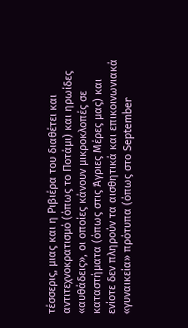τέσσερις, μιας και η Ριβιέρα του διαθέτει και αντιτεχνοκρατισμό (όπως το Ποτάμι) και ηρωίδες «αυθάδεις», οι οποίες κάνουν μικροκλοπές σε καταστήματα (όπως στις Άγριες Μέρες μας) και ενίοτε δεν πληρούν τα αισθητικά και επικοινωνιακά «γυναικεία» πρότυπα (όπως στο September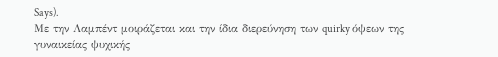Says).
Με την Λαμπέντ μοιράζεται και την ίδια διερεύνηση των quirky όψεων της γυναικείας ψυχικής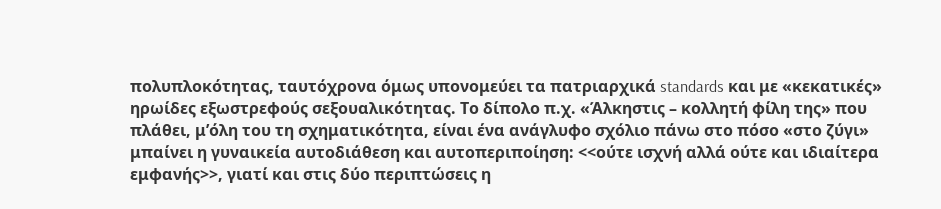πολυπλοκότητας, ταυτόχρονα όμως υπονομεύει τα πατριαρχικά standards και με «κεκατικές» ηρωίδες εξωστρεφούς σεξουαλικότητας. Το δίπολο π.χ. «Άλκηστις – κολλητή φίλη της» που πλάθει, μ’όλη του τη σχηματικότητα, είναι ένα ανάγλυφο σχόλιο πάνω στο πόσο «στο ζύγι» μπαίνει η γυναικεία αυτοδιάθεση και αυτοπεριποίηση: <<ούτε ισχνή αλλά ούτε και ιδιαίτερα εμφανής>>, γιατί και στις δύο περιπτώσεις η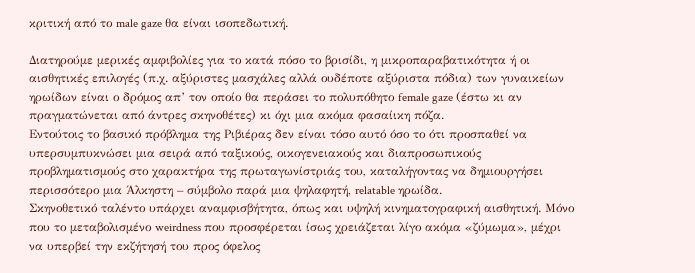κριτική από το male gaze θα είναι ισοπεδωτική.

Διατηρούμε μερικές αμφιβολίες για το κατά πόσο το βρισίδι, η μικροπαραβατικότητα ή οι αισθητικές επιλογές (π.χ. αξύριστες μασχάλες αλλά ουδέποτε αξύριστα πόδια) των γυναικείων ηρωίδων είναι ο δρόμος απ’ τον οποίο θα περάσει το πολυπόθητο female gaze (έστω κι αν πραγματώνεται από άντρες σκηνοθέτες) κι όχι μια ακόμα φασαίικη πόζα.
Εντούτοις το βασικό πρόβλημα της Ριβιέρας δεν είναι τόσο αυτό όσο το ότι προσπαθεί να υπερσυμπυκνώσει μια σειρά από ταξικούς, οικογενειακούς και διαπροσωπικούς προβληματισμούς στο χαρακτήρα της πρωταγωνίστριάς του, καταλήγοντας να δημιουργήσει περισσότερο μια Άλκηστη – σύμβολο παρά μια ψηλαφητή, relatable ηρωίδα.
Σκηνοθετικό ταλέντο υπάρχει αναμφισβήτητα, όπως και υψηλή κινηματογραφική αισθητική. Μόνο που το μεταβολισμένο weirdness που προσφέρεται ίσως χρειάζεται λίγο ακόμα «ζύμωμα», μέχρι να υπερβεί την εκζήτησή του προς όφελος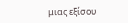μιας εξίσου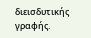διεισδυτικής γραφής.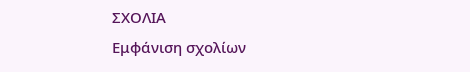ΣΧΟΛΙΑ
Εμφάνιση σχολίων